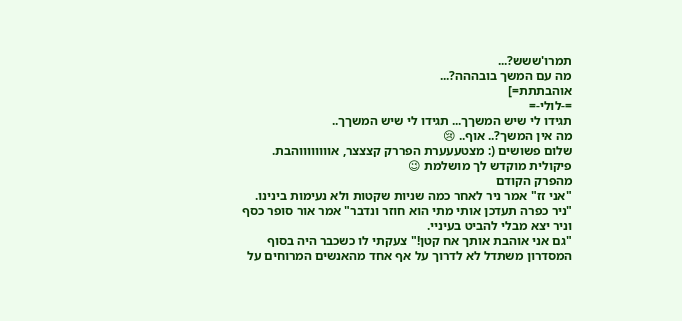תמרו'ששש?...
מה עם המשך בובההה?...
אוהבתתת=]
=-לולי-=
תגידו לי שיש המשךך... תגידו לי שיש המשךך..
מה אין המשך?.. אוף.. 😢
שלום פשושים (: מצטעעערת הפררק קצצצר, אווווווווהבת.
פיקולית מוקדש לך מושלמת 😉
מהפרק הקודם
"אני זז" אמר ניר לאחר כמה שניות שקטות ולא נעימות בינינו.
"ניר כפרה תעדכן אותי מתי הוא חוזר ונדבר" אמר אור סופר כסף וניר יצא מבלי להביט בעיניי.
"גם אני אוהבת אותך אח קטן!" צעקתי לו כשכבר היה בסוף המסדרון משתדל לא לדרוך על אף אחד מהאנשים המרוחים על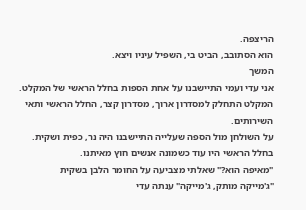הריצפה.
הוא הסתובב, הביט בי, השפיל עיניו ויצא.
המשך
אני עדי ועמי התיישבנו על אחת הספות בחלל הראשי של המקלט.
המקלט התחלק למסדרון ארוך, מסדרון קצר, החלל הראשי ותאי השירותים.
על השולחן מול הספה שעלייה התיישבנו היה נר, כפית ושקית.
בחלל הראשי היו עוד כשמונה אנשים חוץ מאיתנו.
"מאיפה הוא?" שאלתי מצביעה על החומר הלבן בשקית
"ג'מייקה מותק, ג'מייקה" ענתה עדי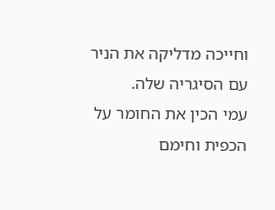וחייכה מדליקה את הניר עם הסיגריה שלה.
עמי הכין את החומר על הכפית וחימם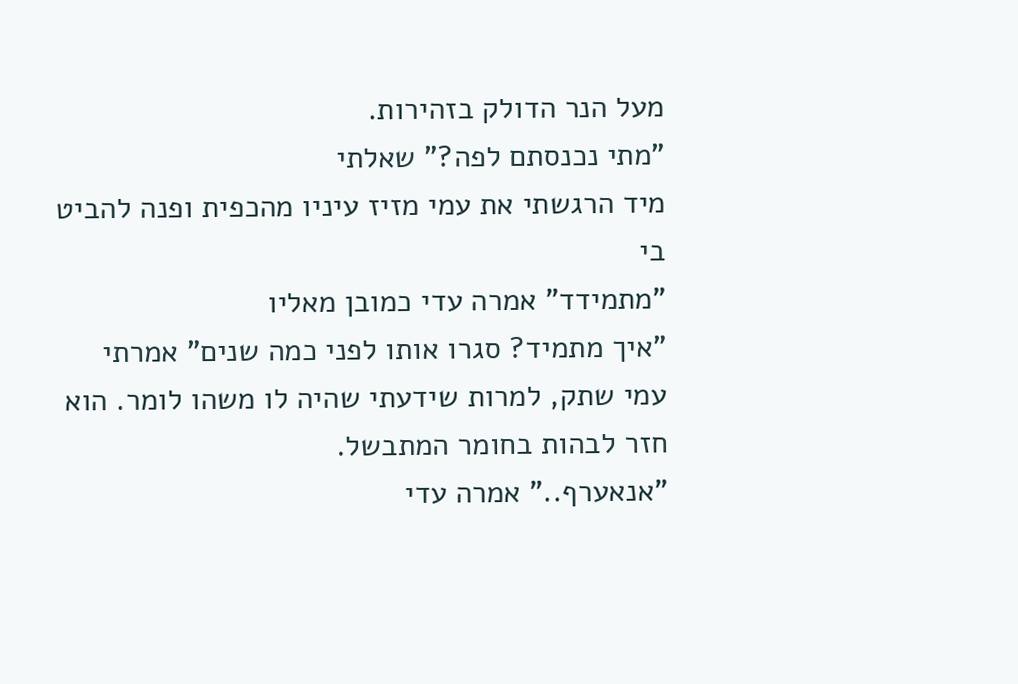מעל הנר הדולק בזהירות.
"מתי נכנסתם לפה?" שאלתי
מיד הרגשתי את עמי מזיז עיניו מהכפית ופנה להביט בי
"מתמידד" אמרה עדי כמובן מאליו
"איך מתמיד? סגרו אותו לפני כמה שנים" אמרתי
עמי שתק, למרות שידעתי שהיה לו משהו לומר. הוא חזר לבהות בחומר המתבשל.
"אנאערף.." אמרה עדי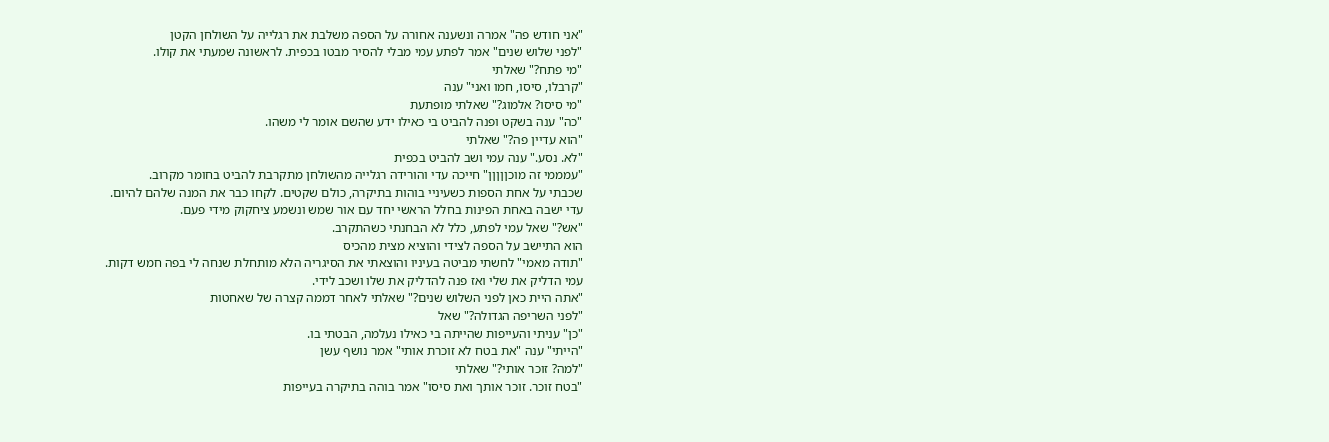"אני חודש פה" אמרה ונשענה אחורה על הספה משלבת את רגלייה על השולחן הקטן
"לפני שלוש שנים" אמר לפתע עמי מבלי להסיר מבטו בכפית. לראשונה שמעתי את קולו.
"מי פתח?" שאלתי
"קרבלו, סיסו, חמו ואני" ענה
"מי סיסו? אלמוג?" שאלתי מופתעת
"כה" ענה בשקט ופנה להביט בי כאילו ידע שהשם אומר לי משהו.
"הוא עדיין פה?" שאלתי
"לא. נסע." ענה עמי ושב להביט בכפית
"עמממי זה מוכןןןןן" חייכה עדי והורידה רגלייה מהשולחן מתקרבת להביט בחומר מקרוב.
שכבתי על אחת הספות כשעיניי בוהות בתיקרה, כולם שקטים. לקחו כבר את המנה שלהם להיום.
עדי ישבה באחת הפינות בחלל הראשי יחד עם אור שמש ונשמע ציחקוק מידי פעם.
"אש?" שאל עמי לפתע, כלל לא הבחנתי כשהתקרב.
הוא התיישב על הספה לצידי והוציא מצית מהכיס
"תודה מאמי" לחשתי מביטה בעיניו והוצאתי את הסיגריה הלא מותחלת שנחה לי בפה חמש דקות.
עמי הדליק את שלי ואז פנה להדליק את שלו ושכב לידי.
"אתה היית כאן לפני השלוש שנים?" שאלתי לאחר דממה קצרה של שאחטות
"לפני השריפה הגדולה?" שאל
"כן" עניתי והעייפות שהייתה בי כאילו נעלמה, הבטתי בו.
"הייתי" ענה "את בטח לא זוכרת אותי" אמר נושף עשן
"למה? זוכר אותי?" שאלתי
"בטח זוכר. זוכר אותך ואת סיסו" אמר בוהה בתיקרה בעייפות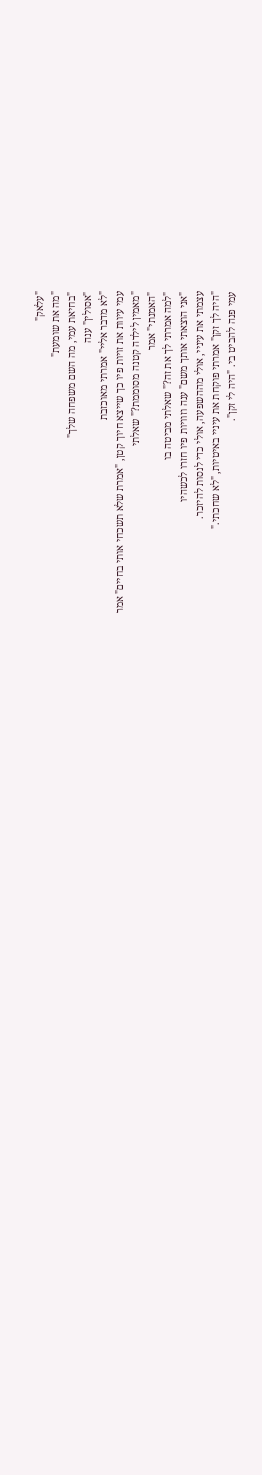"עלאק"
"מה את שומעת"
"בחיאת עמי, מה השם משפחה שלך"
"אסולין" ענה
"לא מדבר אליי" אמרתי מאוכזבת
עמי עיוות את זויות פיו כך שייצא חיוך קטן, "אמרת שלא תשכחי אותי בחיים" אמר
"מאמין לילדה קטנה מסוממת?" שאלתי
"האמנתי" אמר
"למה אמרתי לך את זה?" שאלתי מביטה בו
"אני הוצאתי אותך משם" ענה וזוויות פיו חזרו לכשהיו
עצמתי את עיניי, אולי מההשפעה, אולי כדי לנסות להיזכר.
"היה לך זקן" אמרתי פוקחת את עיניי באיטיות, "לא שחכתי."
עמי פנה להביט בי. "היה לי זקן".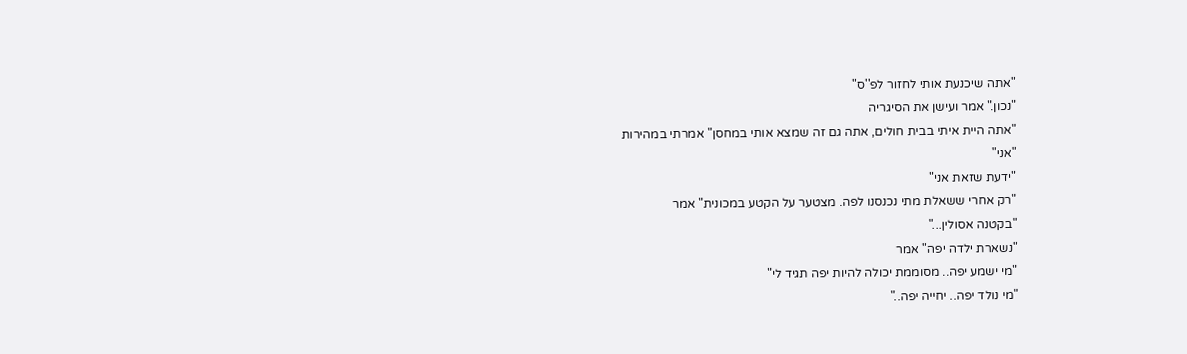"אתה שיכנעת אותי לחזור לפ''ס"
"נכון." אמר ועישן את הסיגריה
"אתה היית איתי בבית חולים, אתה גם זה שמצא אותי במחסן" אמרתי במהירות
"אני"
"ידעת שזאת אני"
"רק אחרי ששאלת מתי נכנסנו לפה. מצטער על הקטע במכונית" אמר
"בקטנה אסולין..."
"נשארת ילדה יפה" אמר
"מי ישמע יפה.. מסוממת יכולה להיות יפה תגיד לי"
"מי נולד יפה.. יחייה יפה.."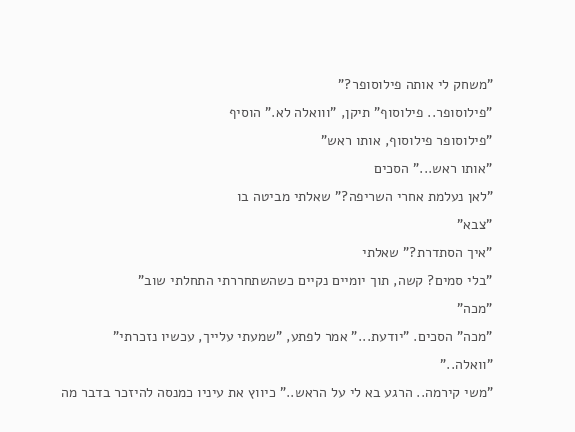"משחק לי אותה פילוסופר?"
"פילוסופר.. פילוסוף" תיקן, "ווואלה לא." הוסיף
"פילוסופר פילוסוף, אותו ראש"
"אותו ראש..." הסכים
"לאן נעלמת אחרי השריפה?" שאלתי מביטה בו
"צבא"
"איך הסתדרת?" שאלתי
"בלי סמים? קשה, תוך יומיים נקיים כשהשתחררתי התחלתי שוב"
"מכה"
"מכה" הסכים. "יודעת..." אמר לפתע, "שמעתי עלייך, עכשיו נזכרתי"
"וואלה.."
"משי קירמה.. הרגע בא לי על הראש.." כיווץ את עיניו כמנסה להיזכר בדבר מה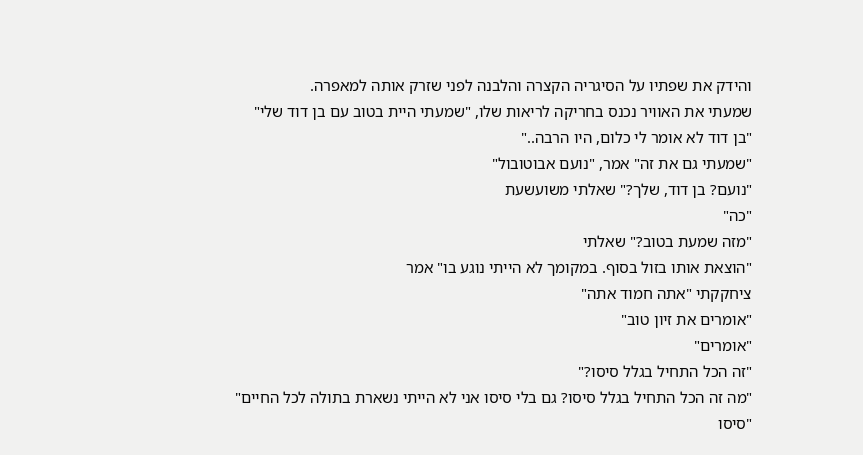והידק את שפתיו על הסיגריה הקצרה והלבנה לפני שזרק אותה למאפרה.
שמעתי את האוויר נכנס בחריקה לריאות שלו, "שמעתי היית בטוב עם בן דוד שלי"
"בן דוד לא אומר לי כלום, היו הרבה.."
"שמעתי גם את זה" אמר, "נועם אבוטובול"
"נועם? בן דוד, שלך?" שאלתי משועשעת
"כה"
"מזה שמעת בטוב?" שאלתי
"הוצאת אותו בזול בסוף. במקומך לא הייתי נוגע בו" אמר
ציחקקתי "אתה חמוד אתה"
"אומרים את זיון טוב"
"אומרים"
"זה הכל התחיל בגלל סיסו?"
"מה זה הכל התחיל בגלל סיסו? גם בלי סיסו אני לא הייתי נשארת בתולה לכל החיים"
"סיסו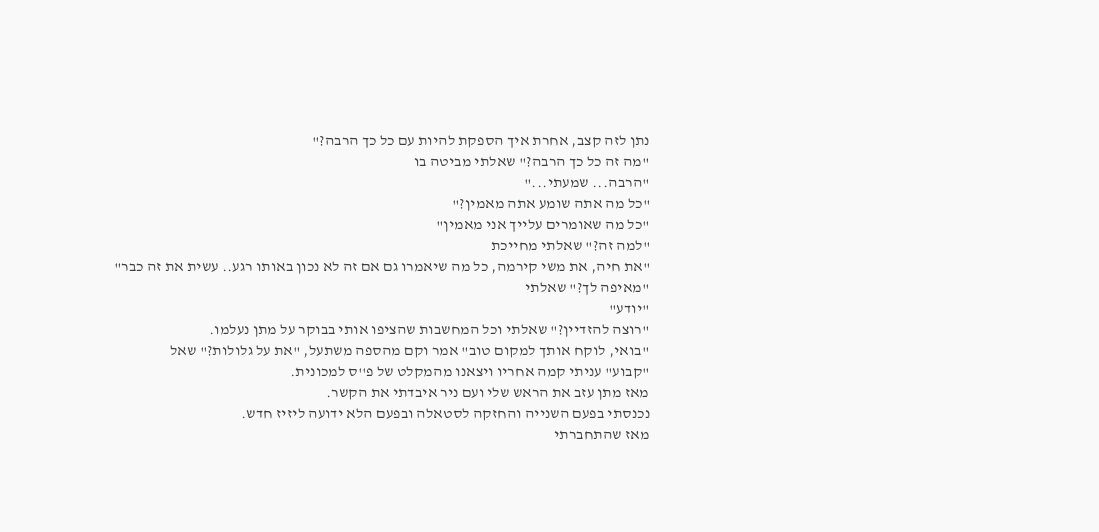נתן לזה קצב, אחרת איך הספקת להיות עם כל כך הרבה?"
"מה זה כל כך הרבה?" שאלתי מביטה בו
"הרבה... שמעתי..."
"כל מה אתה שומע אתה מאמין?"
"כל מה שאומרים עלייך אני מאמין"
"למה זה?" שאלתי מחייכת
"את חיה, את משי קירמה, כל מה שיאמרו גם אם זה לא נכון באותו רגע.. עשית את זה כבר"
"מאיפה לך?" שאלתי
"יודע"
"רוצה להזדיין?" שאלתי וכל המחשבות שהציפו אותי בבוקר על מתן נעלמו.
"בואי, לוקח אותך למקום טוב" אמר וקם מהספה משתעל, "את על גלולות?" שאל
"קבוע" עניתי קמה אחריו ויצאנו מהמקלט של פ''ס למכונית.
מאז מתן עזב את הראש שלי ועם ניר איבדתי את הקשר.
נכנסתי בפעם השנייה והחזקה לסטאלה ובפעם הלא ידועה ליזיז חדש.
מאז שהתחברתי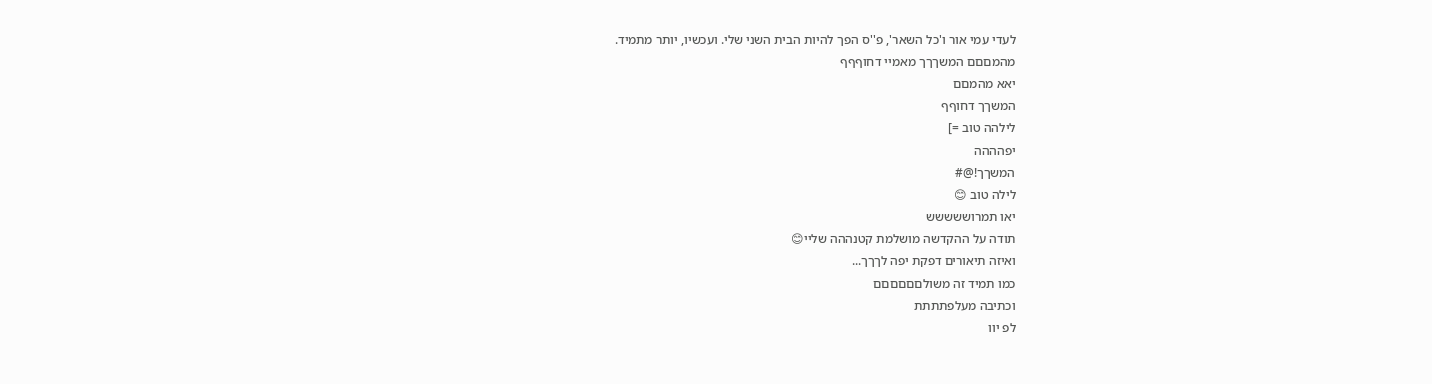לעדי עמי אור ו'כל השאר', פ''ס הפך להיות הבית השני שלי. ועכשיו, יותר מתמיד.
מהמםםם המשךךך מאמיי דחוףףף
יאא מהמםם
המשךך דחוףף
לילהה טוב =]
יפהההה
המשךך!@#
לילה טוב 😊
יאו תמרוששששש
תודה על ההקדשה מושלמת קטנההה שליי😊
ואיזה תיאורים דפקת יפה לךךך...
כמו תמיד זה משולםםםםםם
וכתיבה מעלפתתתת
לפ יוו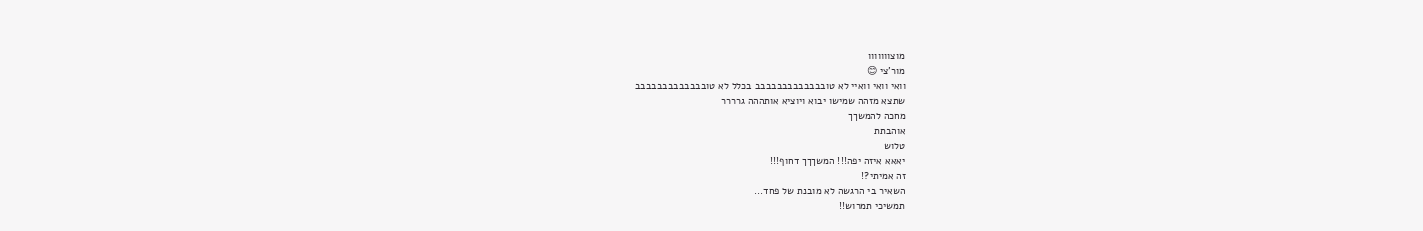מוצווווווו
מור'צי 😊
וואי וואי וואיי לא טובבבבבבבבבבבבב בכלל לא טובבבבבבבבבבבבב
שתצא מזהה שמישו יבוא ויוציא אותההה גרררר
מחכה להמשךך
אוהבתת
טלוש
יאאא איזה יפה!!! המשךךך דחוף!!!
זה אמיתי?!
השאיר בי הרגשה לא מובנת של פחד...
תמשיכי תמרוש!!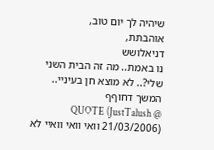שיהיה לך יום טוב,
אוהבתת,
דניאלושש
נו באמת.. מה זה הבית השני שלי?.. לא מוצא חן בעיניי..
המשך דחוףף
QUOTE (JustTalush @ 21/03/2006) וואי וואי וואיי לא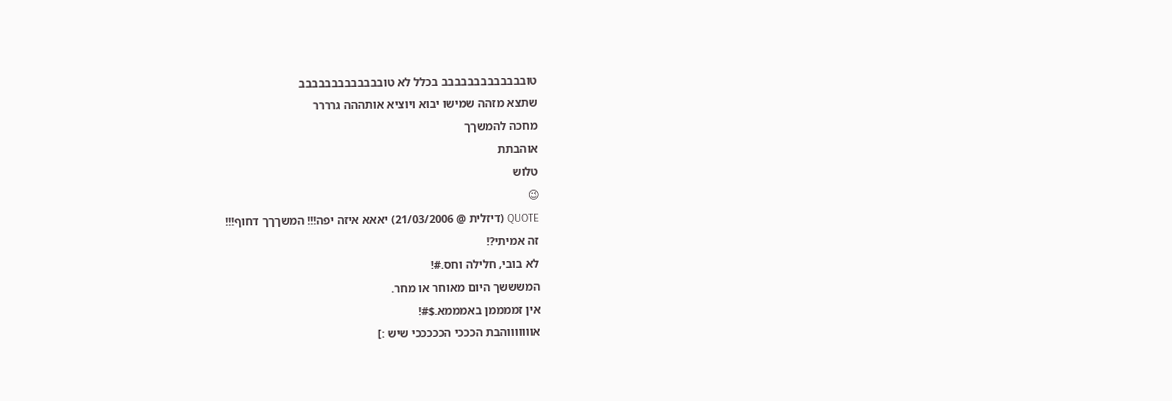טובבבבבבבבבבבבב בכלל לא טובבבבבבבבבבבבב
שתצא מזהה שמישו יבוא ויוציא אותההה גרררר
מחכה להמשךך
אוהבתת
טלוש
😉
QUOTE (דיזלית @ 21/03/2006) יאאא איזה יפה!!! המשךךך דחוף!!!
זה אמיתי?!
לא בובי, חלילה וחס.#!
המשששך היום מאוחר או מחר.
אין זממממן באמממא.$#!
אוווווווהבת הכככי הכככככי שיש :]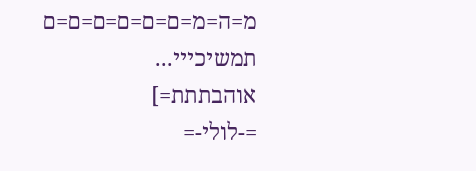מ=ה=מ=ם=ם=ם=ם=ם=ם
תמשיכייי...
אוהבתתת=]
=-לולי-=